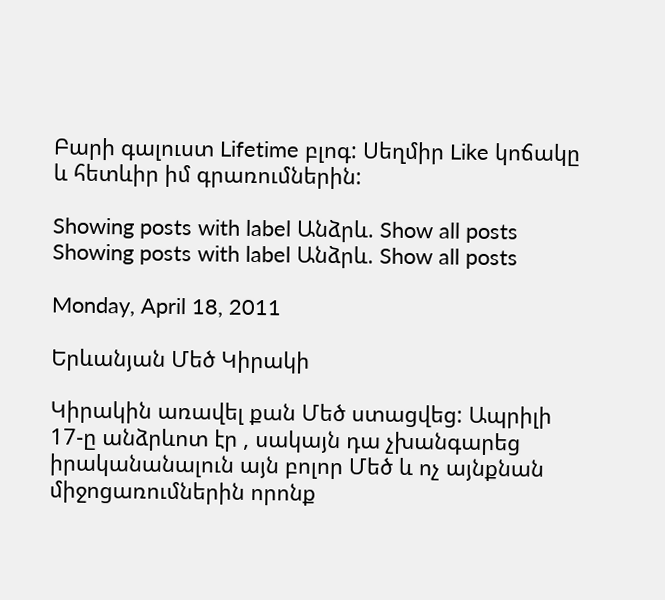Բարի գալուստ Lifetime բլոգ: Սեղմիր Like կոճակը և հետևիր իմ գրառումներին:

Showing posts with label Անձրև. Show all posts
Showing posts with label Անձրև. Show all posts

Monday, April 18, 2011

Երևանյան Մեծ Կիրակի

Կիրակին առավել քան Մեծ ստացվեց: Ապրիլի 17-ը անձրևոտ էր , սակայն դա չխանգարեց իրականանալուն այն բոլոր Մեծ և ոչ այնքնան միջոցառումներին որոնք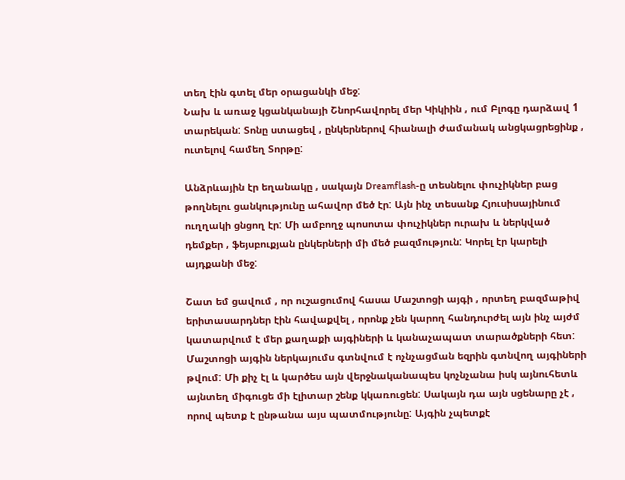տեղ էին գտել մեր օրացանկի մեջ:
Նախ և առաջ կցանկանայի Շնորհավորել մեր Կիկիին , ում Բլոգը դարձավ 1 տարեկան: Տոնը ստացեվ , ընկերներով հիանալի ժամանակ անցկացրեցինք , ուտելով համեղ Տորթը:

Անձրևային էր եղանակը , սակայն Dreamflash-ը տեսնելու փուչիկներ բաց թողնելու ցանկությունը ահավոր մեծ էր: Այն ինչ տեսանք Հյուսիսայինում ուղղակի ցնցող էր: Մի ամբողջ պոսոտա փուչիկներ ուրախ և ներկված դեմքեր , ֆեյսբուքյան ընկերների մի մեծ բազմություն: Կորել էր կարելի այդքանի մեջ:

Շատ եմ ցավում , որ ուշացումով հասա Մաշտոցի այգի , որտեղ բազմաթիվ երիտասարդներ էին հավաքվել , որոնք չեն կարող հանդուրժել այն ինչ այժմ կատարվում է մեր քաղաքի այգիների և կանաչապատ տարածքների հետ: Մաշտոցի այգին ներկայումս գտնվում է ոչնչացման եզրին գտնվող այգիների թվում: Մի քիչ էլ և կարծես այն վերջնականապես կոչնչանա իսկ այնուհետև այնտեղ միգուցե մի էլիտար շենք կկառուցեն: Սակայն դա այն սցենարը չէ , որով պետք է ընթանա այս պատմությունը: Այգին չպետքէ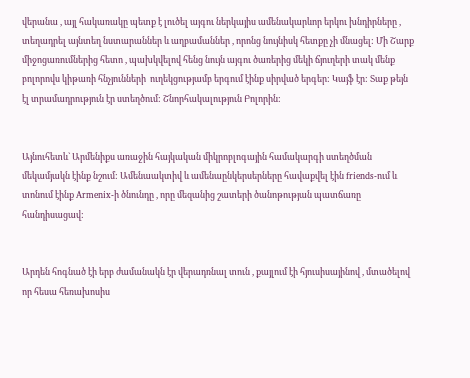վերանա , այլ հակառակը պետք է լուծել այգու ներկայիս ամենակարևոր երկու խնդիրները , տեղադրել այնտեղ նստարաններ և աղբամաններ , որոնց նույնիսկ հետքը չի մնացել: Մի Շարք միջոցառումներից հետո , պախկվելով հենց նույն այգու ծառերից մեկի ճյուղերի տակ մենք բոլորովս կիթառի հնչյունների  ուղեկցությամբ երգում էինք սիրված երգեր: Կայֆ էր: Տաք թեյն էլ տրամադրություն էր ստեղծում: Շնորհակալություն Բոլորին:


Այնուհետև` Արմենիքս առաջին հայկական միկրոբլոգային համակարգի ստեղծման մեկամյակն էինք նշում: Ամենաակտիվ և ամենաընկերսերները հավաքվել էին friends-ում և տոնում էինք Armenix-ի ծնունդը , որը մեզանից շատերի ծանոթության պատճառը հանդիսացավ:


Արդեն հոգնած էի երբ ժամանակն էր վերադռնալ տուն , քայլում էի հյուսիսայինով , մտածելով որ հեսա հեռախոսիս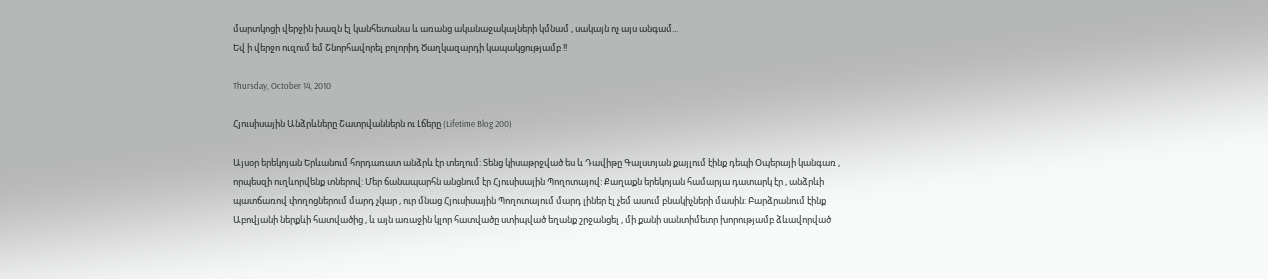մարտկոցի վերջին խազն էլ կանհետանա և առանց ականաջակալների կմնամ , սակայն ոչ այս անգամ...
Եվ ի վերջո ուզում եմ Շնորհավորել բոլորիդ Ծաղկազարդի կապակցությամբ !!

Thursday, October 14, 2010

Հյուսիսային Անձրևները Շատրվաններն ու Լճերը (Lifetime Blog 200)

Այսօր երեկոյան Երևանում հորդառատ անձրև էր տեղում: Տենց կիսաթրջված ես և Դավիթը Գալստյան քայլում էինք դեպի Օպերայի կանգառ , որպեսզի ուղևորվենք տներով: Մեր ճանապարհն անցնում էր Հյուսիսային Պողոտայով: Քաղաքն երեկոյան համարյա դատարկ էր , անձրևի պատճառով փողոցներում մարդ չկար , ուր մնաց Հյուսիսային Պողոտայում մարդ լիներ էլ չեմ ասում բնակիչների մասին: Բարձրանում էինք Աբովյանի ներքևի հատվածից , և այն առաջին կլոր հատվածը ստիպված եղանք շրջանցել , մի քանի սանտիմետր խորությամբ ձևավորված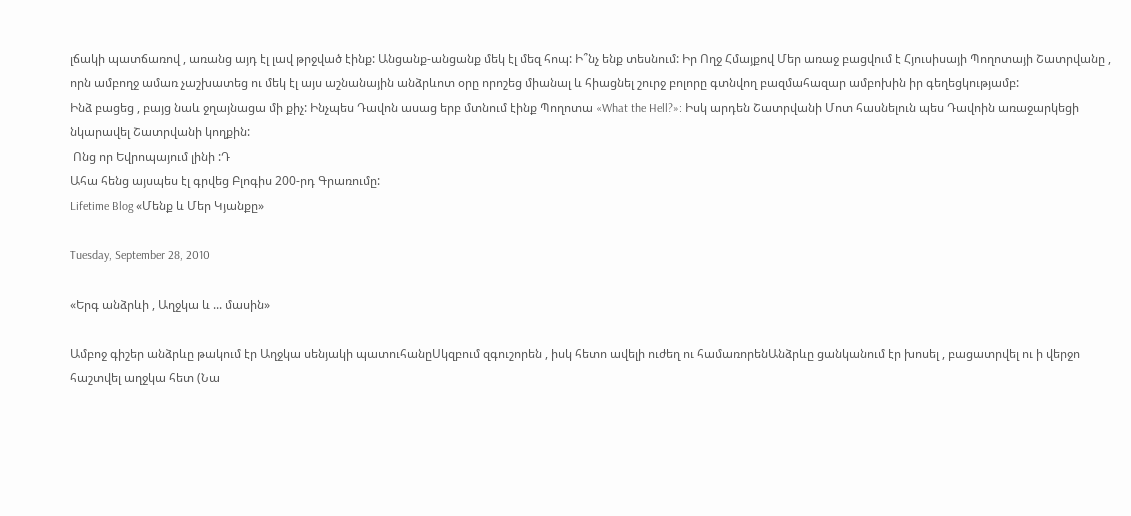լճակի պատճառով , առանց այդ էլ լավ թրջված էինք: Անցանք-անցանք մեկ էլ մեզ հոպ: Ի՞նչ ենք տեսնում: Իր Ողջ Հմայքով Մեր առաջ բացվում է Հյուսիսայի Պողոտայի Շատրվանը , որն ամբողջ ամառ չաշխատեց ու մեկ էլ այս աշնանային անձրևոտ օրը որոշեց միանալ և հիացնել շուրջ բոլորը գտնվող բազմահազար ամբոխին իր գեղեցկությամբ:
Ինձ բացեց , բայց նաև ջղայնացա մի քիչ: Ինչպես Դավոն ասաց երբ մտնում էինք Պողոտա «What the Hell?»: Իսկ արդեն Շատրվանի Մոտ հասնելուն պես Դավոին առաջարկեցի նկարավել Շատրվանի կողքին:
 Ոնց որ Եվրոպայում լինի :Դ
Ահա հենց այսպես էլ գրվեց Բլոգիս 200-րդ Գրառումը:
Lifetime Blog «Մենք և Մեր Կյանքը»

Tuesday, September 28, 2010

«Երգ անձրևի , Աղջկա և ... մասին»

Ամբոջ գիշեր անձրևը թակում էր Աղջկա սենյակի պատուհանըՍկզբում զգուշորեն , իսկ հետո ավելի ուժեղ ու համառորենԱնձրևը ցանկանում էր խոսել , բացատրվել ու ի վերջո հաշտվել աղջկա հետ (Նա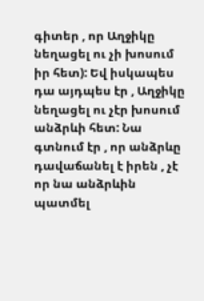գիտեր , որ Աղջիկը նեղացել ու չի խոսում իր հետ): Եվ իսկապես դա այդպես էր , Աղջիկը նեղացել ու չէր խոսում անձրևի հետ: Նա գտնում էր , որ անձրևը դավաճանել է իրեն , չէ որ նա անձրևին պատմել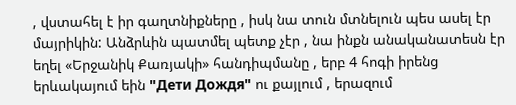, վստահել է իր գաղտնիքները , իսկ նա տուն մտնելուն պես ասել էր մայրիկին: Անձրևին պատմել պետք չէր , նա ինքն անականատեսն էր եղել «Երջանիկ Քառյակի» հանդիպմանը , երբ 4 հոգի իրենց երևակայում եին "Дети Дождя" ու քայլում , երազում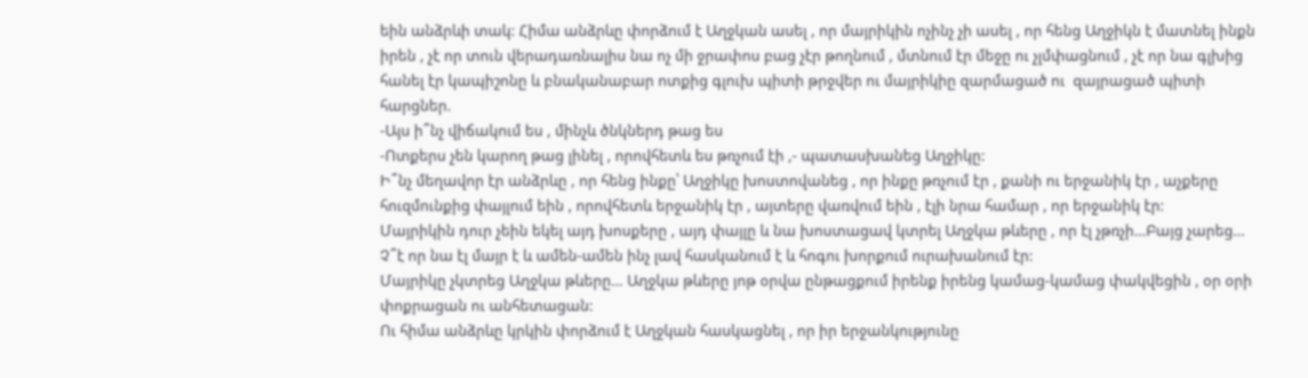եին անձրևի տակ: Հիմա անձրևը փորձում է Աղջկան ասել , որ մայրիկին ոչինչ չի ասել , որ հենց Աղջիկն է մատնել ինքն իրեն , չէ որ տուն վերադառնալիս նա ոչ մի ջրափոս բաց չէր թողնում , մտնում էր մեջը ու չլմփացնում , չէ որ նա գլխից հանել էր կապիշոնը և բնականաբար ոտքից գլուխ պիտի թրջվեր ու մայրիկիը զարմացած ու  զայրացած պիտի հարցներ.
-Այս ի՞նչ վիճակում ես , մինչև ծնկներդ թաց ես
-Ոտքերս չեն կարող թաց լինել , որովհետև ես թռչում էի ,- պատասխանեց Աղջիկը:
Ի՞նչ մեղավոր էր անձրևը , որ հենց ինքը՝ Աղջիկը խոստովանեց , որ ինքը թռչում էր , քանի ու երջանիկ էր , աչքերը հուզմունքից փայլում եին , որովհետև երջանիկ էր , այտերը վառվում եին , էլի նրա համար , որ երջանիկ էր:
Մայրիկին դուր չեին եկել այդ խոսքերը , այդ փայլը և նա խոստացավ կտրել Աղջկա թևերը , որ էլ չթռչի…Բայց չարեց… Չ՞է որ նա էլ մայր է և ամեն-ամեն ինչ լավ հասկանում է և հոգու խորքում ուրախանում էր:
Մայրիկը չկտրեց Աղջկա թևերը… Աղջկա թևերը յոթ օրվա ընթացքում իրենք իրենց կամաց-կամաց փակվեցին , օր օրի փոքրացան ու անհետացան:
Ու հիմա անձրևը կրկին փորձում է Աղջկան հասկացնել , որ իր երջանկությունը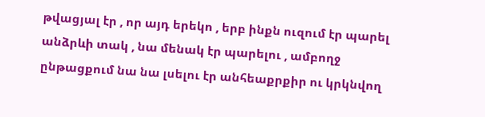թվացյալ էր , որ այդ երեկո , երբ ինքն ուզում էր պարել անձրևի տակ , նա մենակ էր պարելու , ամբողջ ընթացքում նա նա լսելու էր անհեաքրքիր ու կրկնվող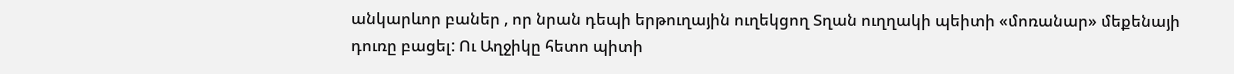անկարևոր բաներ , որ նրան դեպի երթուղային ուղեկցող Տղան ուղղակի պեիտի «մոռանար» մեքենայի դուռը բացել: Ու Աղջիկը հետո պիտի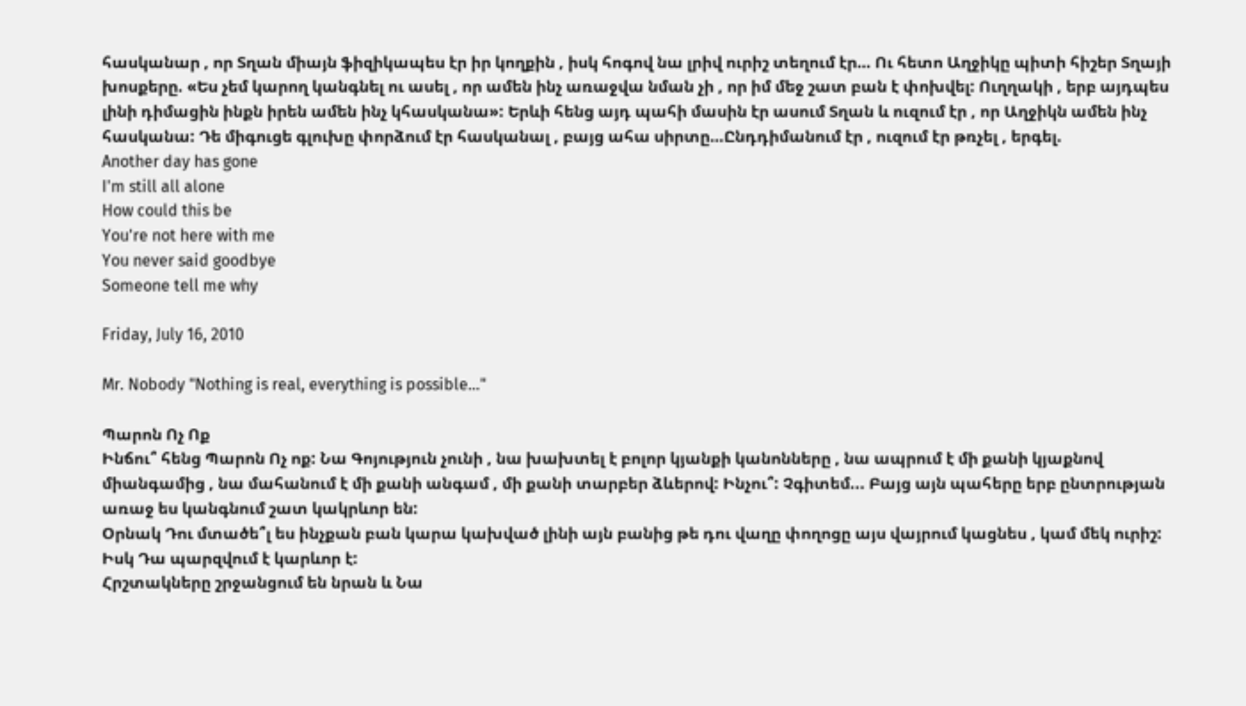հասկանար , որ Տղան միայն ֆիզիկապես էր իր կողքին , իսկ հոգով նա լրիվ ուրիշ տեղում էր… Ու հետո Աղջիկը պիտի հիշեր Տղայի խոսքերը. «Ես չեմ կարող կանգնել ու ասել , որ ամեն ինչ առաջվա նման չի , որ իմ մեջ շատ բան է փոխվել: Ուղղակի , երբ այդպես լինի դիմացին ինքն իրեն ամեն ինչ կհասկանա»: Երևի հենց այդ պահի մասին էր ասում Տղան և ուզում էր , որ Աղջիկն ամեն ինչ հասկանա: Դե միգուցե գլուխը փորձում էր հասկանալ , բայց ահա սիրտը…Ընդդիմանում էր , ուզում էր թռչել , երգել.
Another day has gone
I'm still all alone
How could this be
You're not here with me
You never said goodbye
Someone tell me why

Friday, July 16, 2010

Mr. Nobody "Nothing is real, everything is possible…"

Պարոն Ոչ Ոք
Ինճու՞ հենց Պարոն Ոչ ոք: Նա Գոյություն չունի , նա խախտել է բոլոր կյանքի կանոնները , նա ապրում է մի քանի կյաքնով միանգամից , նա մահանում է մի քանի անգամ , մի քանի տարբեր ձևերով: Ինչու՞: Չգիտեմ... Բայց այն պահերը երբ ընտրության առաջ ես կանգնում շատ կակրևոր են:
Օրնակ Դու մտածե՞լ ես ինչքան բան կարա կախված լինի այն բանից թե դու վաղը փողոցը այս վայրում կացնես , կամ մեկ ուրիշ: Իսկ Դա պարզվում է կարևոր է:
Հրշտակները շրջանցում են նրան և Նա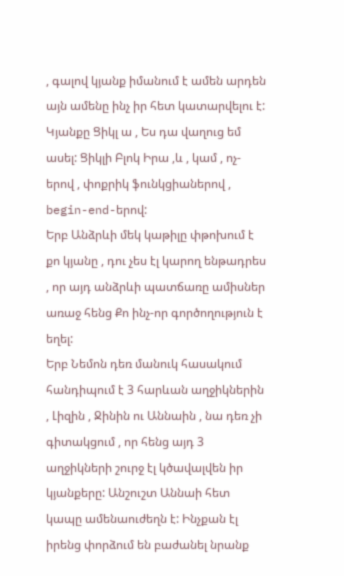, գալով կյանք իմանում է ամեն արդեն այն ամենը ինչ իր հետ կատարվելու է: Կյանքը Ցիկլ ա , Ես դա վաղուց եմ ասել: Ցիկլի Բլոկ Իրա ,և , կամ , ոչ-երով , փոքրիկ ֆունկցիաներով , begin-end-երով:
Երբ Անձրևի մեկ կաթիլը փթոխում է քո կյանը , դու չես էլ կարող ենթադրես , որ այդ անձրևի պատճառը ամիսներ առաջ հենց Քո ինչ-որ գործողություն է եղել:
Երբ Նեմոն դեռ մանուկ հասակում հանդիպում է 3 հարևան աղջիկներին , Լիզին , Ջինին ու Աննաին , նա դեռ չի գիտակցում , որ հենց այդ 3 աղջիկների շուրջ էլ կծավալվեն իր կյանքերը: Անշուշտ Աննաի հետ կապը ամենաուժեղն է: Ինչքան էլ իրենց փորձում են բաժանել նրանք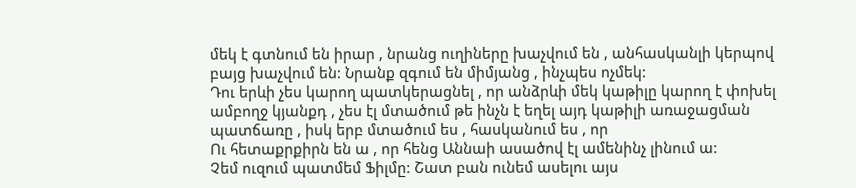մեկ է գտնում են իրար , նրանց ուղիները խաչվում են , անհասկանլի կերպով բայց խաչվում են: Նրանք զգում են միմյանց , ինչպես ոչմեկ:
Դու երևի չես կարող պատկերացնել , որ անձրևի մեկ կաթիլը կարող է փոխել ամբողջ կյանքդ , չես էլ մտածում թե ինչն է եղել այդ կաթիլի առաջացման պատճառը , իսկ երբ մտածում ես , հասկանում ես , որ
Ու հետաքրքիրն են ա , որ հենց Աննաի ասածով էլ ամենինչ լինում ա:
Չեմ ուզում պատմեմ Ֆիլմը: Շատ բան ունեմ ասելու այս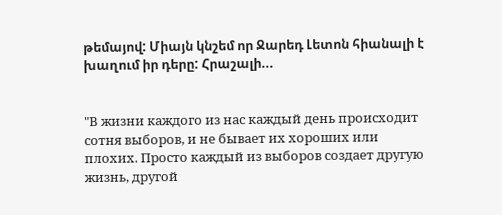թեմայով: Միայն կնշեմ որ Ջարեդ Լետոն հիանալի է խաղում իր դերը: Հրաշալի...


"В жизни каждого из нас каждый день происходит сотня выборов, и не бывает их хороших или плохих. Просто каждый из выборов создает другую жизнь, другой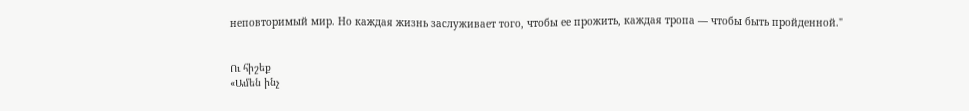неповторимый мир. Но каждая жизнь заслуживает того, чтобы ее прожить, каждая тропа — чтобы быть пройденной."


Ու հիշեք
«Ամեն ինչ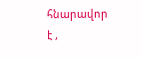հնարավոր է ,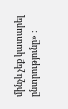մինչև չեք կատարել ընտրությունը» :